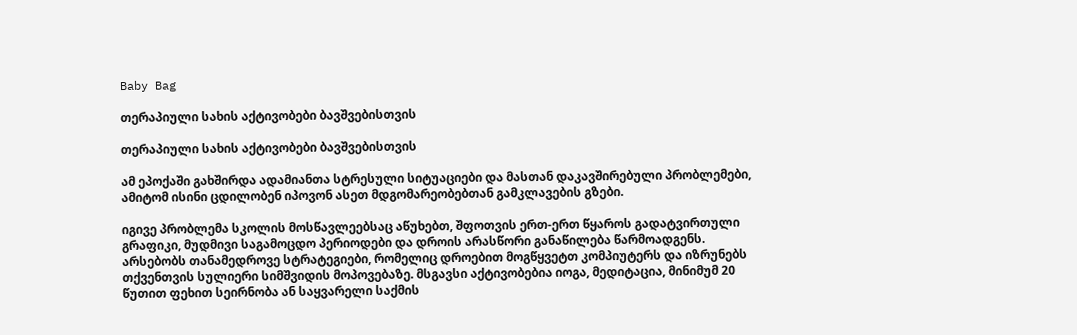Baby Bag

თერაპიული სახის აქტივობები ბავშვებისთვის

თერაპიული სახის აქტივობები ბავშვებისთვის

ამ ეპოქაში გახშირდა ადამიანთა სტრესული სიტუაციები და მასთან დაკავშირებული პრობლემები, ამიტომ ისინი ცდილობენ იპოვონ ასეთ მდგომარეობებთან გამკლავების გზები.

იგივე პრობლემა სკოლის მოსწავლეებსაც აწუხებთ, შფოთვის ერთ-ერთ წყაროს გადატვირთული გრაფიკი, მუდმივი საგამოცდო პერიოდები და დროის არასწორი განაწილება წარმოადგენს. არსებობს თანამედროვე სტრატეგიები, რომელიც დროებით მოგწყვეტთ კომპიუტერს და იზრუნებს თქვენთვის სულიერი სიმშვიდის მოპოვებაზე. მსგავსი აქტივობებია იოგა, მედიტაცია, მინიმუმ 20 წუთით ფეხით სეირნობა ან საყვარელი საქმის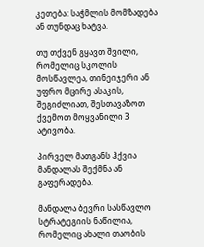კეთება: საჭმლის მომზადება ან თუნდაც ხატვა.

თუ თქვენ გყავთ შვილი, რომელიც სკოლის მოსწავლეა, თინეიჯერი ან უფრო მცირე ასაკის, შეგიძლიათ, შესთავაზოთ ქვემოთ მოყვანილი 3 ატივობა.

პირველ მათგანს ჰქვია მანდალას შექმნა ან გაფერადება.

მანდალა ბევრი სასწავლო სტრატეგიის ნაწილია, რომელიც ახალი თაობის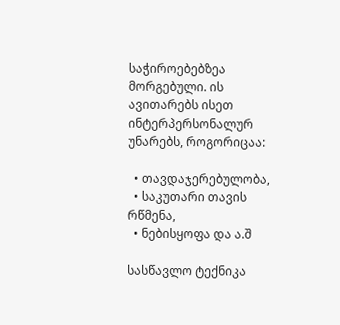საჭიროებებზეა მორგებული. ის ავითარებს ისეთ ინტერპერსონალურ უნარებს, როგორიცაა:

  • თავდაჯერებულობა,
  • საკუთარი თავის რწმენა,
  • ნებისყოფა და ა.შ

სასწავლო ტექნიკა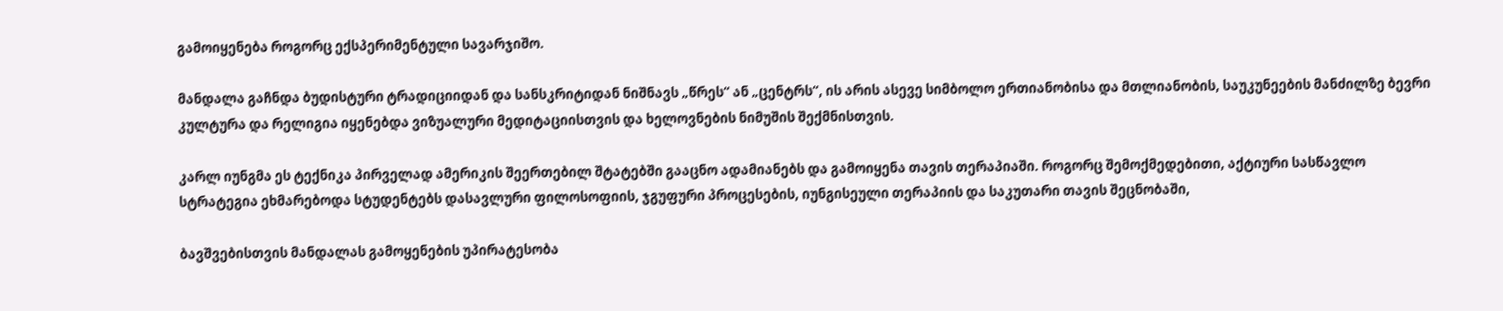გამოიყენება როგორც ექსპერიმენტული სავარჯიშო.

მანდალა გაჩნდა ბუდისტური ტრადიციიდან და სანსკრიტიდან ნიშნავს „წრეს“ ან „ცენტრს“, ის არის ასევე სიმბოლო ერთიანობისა და მთლიანობის, საუკუნეების მანძილზე ბევრი კულტურა და რელიგია იყენებდა ვიზუალური მედიტაციისთვის და ხელოვნების ნიმუშის შექმნისთვის.

კარლ იუნგმა ეს ტექნიკა პირველად ამერიკის შეერთებილ შტატებში გააცნო ადამიანებს და გამოიყენა თავის თერაპიაში. როგორც შემოქმედებითი, აქტიური სასწავლო სტრატეგია ეხმარებოდა სტუდენტებს დასავლური ფილოსოფიის, ჯგუფური პროცესების, იუნგისეული თერაპიის და საკუთარი თავის შეცნობაში,

ბავშვებისთვის მანდალას გამოყენების უპირატესობა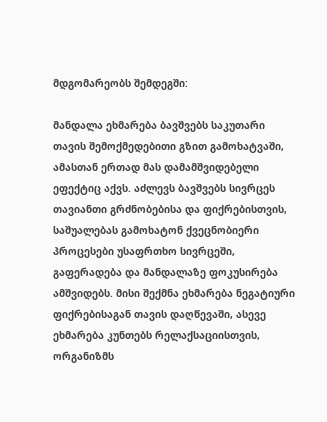მდგომარეობს შემდეგში:

მანდალა ეხმარება ბავშვებს საკუთარი თავის შემოქმედებითი გზით გამოხატვაში, ამასთან ერთად მას დამამშვიდებელი ეფექტიც აქვს. აძლევს ბავშვებს სივრცეს თავიანთი გრძნობებისა და ფიქრებისთვის, საშუალებას გამოხატონ ქვეცნობიერი პროცესები უსაფრთხო სივრცეში, გაფერადება და მანდალაზე ფოკუსირება ამშვიდებს. მისი შექმნა ეხმარება ნეგატიური ფიქრებისაგან თავის დაღწევაში, ასევე ეხმარება კუნთებს რელაქსაციისთვის, ორგანიზმს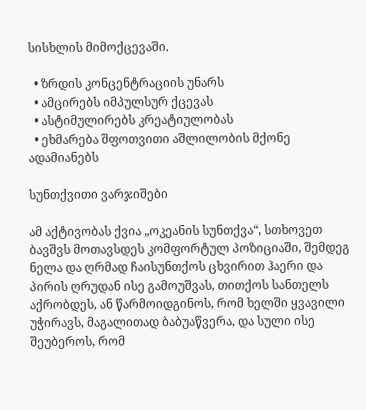სისხლის მიმოქცევაში.

  • ზრდის კონცენტრაციის უნარს
  • ამცირებს იმპულსურ ქცევას
  • ასტიმულირებს კრეატიულობას
  • ეხმარება შფოთვითი აშლილობის მქონე ადამიანებს

სუნთქვითი ვარჯიშები

ამ აქტივობას ქვია „ოკეანის სუნთქვა“, სთხოვეთ ბავშვს მოთავსდეს კომფორტულ პოზიციაში, შემდეგ ნელა და ღრმად ჩაისუნთქოს ცხვირით ჰაერი და პირის ღრუდან ისე გამოუშვას, თითქოს სანთელს აქრობდეს, ან წარმოიდგინოს, რომ ხელში ყვავილი უჭირავს, მაგალითად ბაბუაწვერა, და სული ისე შეუბეროს, რომ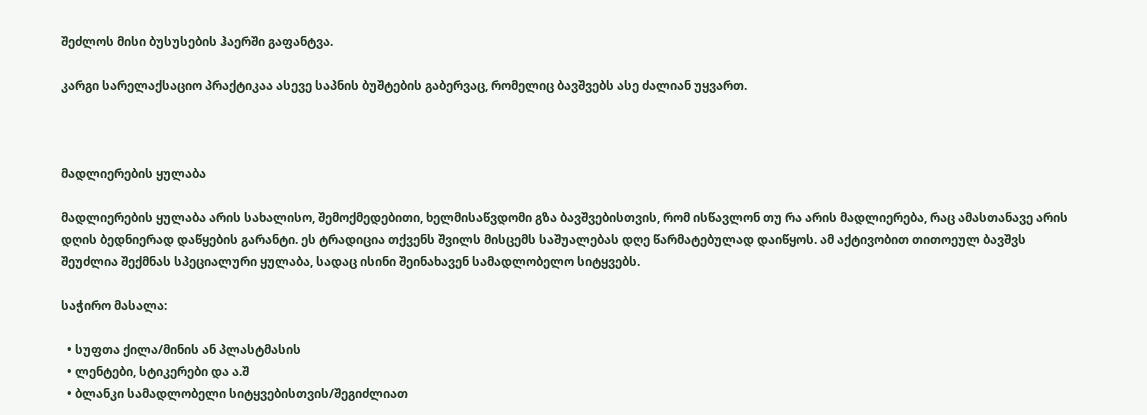შეძლოს მისი ბუსუსების ჰაერში გაფანტვა.

კარგი სარელაქსაციო პრაქტიკაა ასევე საპნის ბუშტების გაბერვაც, რომელიც ბავშვებს ასე ძალიან უყვართ.



მადლიერების ყულაბა

მადლიერების ყულაბა არის სახალისო, შემოქმედებითი, ხელმისაწვდომი გზა ბავშვებისთვის, რომ ისწავლონ თუ რა არის მადლიერება, რაც ამასთანავე არის დღის ბედნიერად დაწყების გარანტი. ეს ტრადიცია თქვენს შვილს მისცემს საშუალებას დღე წარმატებულად დაიწყოს. ამ აქტივობით თითოეულ ბავშვს შეუძლია შექმნას სპეციალური ყულაბა, სადაც ისინი შეინახავენ სამადლობელო სიტყვებს.

საჭირო მასალა:

  • სუფთა ქილა/მინის ან პლასტმასის
  • ლენტები, სტიკერები და ა.შ
  • ბლანკი სამადლობელი სიტყვებისთვის/შეგიძლიათ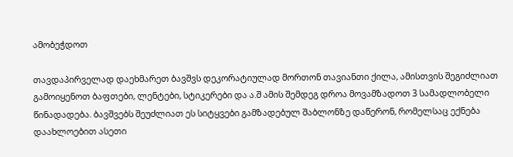ამობეჭდოთ

თავდაპირველად დაეხმარეთ ბავშვს დეკორატიულად მორთონ თავიანთი ქილა, ამისთვის შეგიძლიათ გამოიყენოთ ბაფთები, ლენტები, სტიკერები და ა.შ ამის შემდეგ დროა მოვამზადოთ 3 სამადლობელი წინადადება. ბავშვებს შეუძლიათ ეს სიტყვები გამზადებულ შაბლონზე დაწერონ, რომელსაც ექნება დაახლოებით ასეთი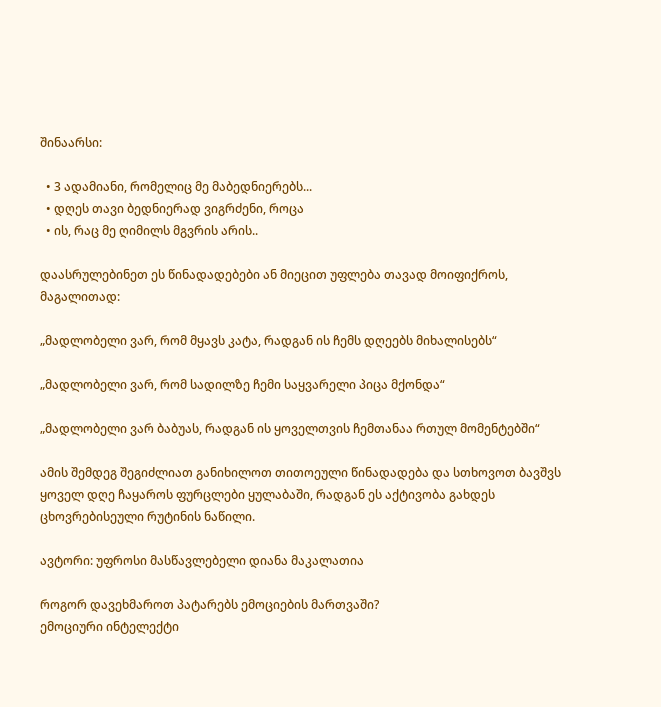შინაარსი:

  • 3 ადამიანი, რომელიც მე მაბედნიერებს...
  • დღეს თავი ბედნიერად ვიგრძენი, როცა
  • ის, რაც მე ღიმილს მგვრის არის..

დაასრულებინეთ ეს წინადადებები ან მიეცით უფლება თავად მოიფიქროს, მაგალითად:

„მადლობელი ვარ, რომ მყავს კატა, რადგან ის ჩემს დღეებს მიხალისებს“

„მადლობელი ვარ, რომ სადილზე ჩემი საყვარელი პიცა მქონდა“

„მადლობელი ვარ ბაბუას, რადგან ის ყოველთვის ჩემთანაა რთულ მომენტებში“

ამის შემდეგ შეგიძლიათ განიხილოთ თითოეული წინადადება და სთხოვოთ ბავშვს ყოველ დღე ჩაყაროს ფურცლები ყულაბაში, რადგან ეს აქტივობა გახდეს ცხოვრებისეული რუტინის ნაწილი.

ავტორი: უფროსი მასწავლებელი დიანა მაკალათია

როგორ დავეხმაროთ პატარებს ემოციების მართვაში?
ემოციური ინტელექტი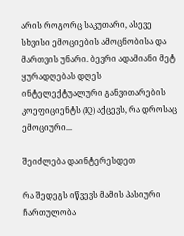არის როგორც საკუთარი, ასევე სხვისი ემოციების ამოცნობისა და მართვის უნარი. ბევრი ადამიანი მეტ ყურადღებას დღეს ინტელექტუალური განვითარების კოეფიციენტს (IQ) აქცევს, რა დროსაც ემოციური...

შეიძლება დაინტერესდეთ

რა შედეგს იწვევს მამის პასიური ჩართულობა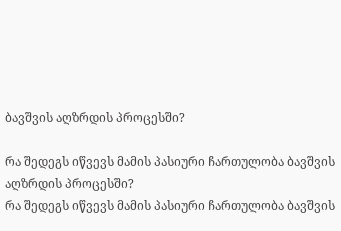ბავშვის აღზრდის პროცესში?

რა შედეგს იწვევს მამის პასიური ჩართულობა ბავშვის აღზრდის პროცესში?
რა შედეგს იწვევს მამის პასიური ჩართულობა ბავშვის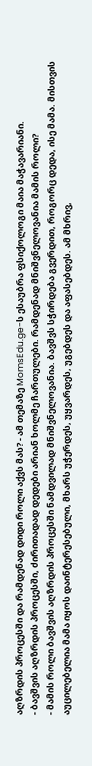აღზრდის პროცესში და რამდენად დიდი როლი აქვს მას? - ამ თემაზე MomsEdu.ge-ს ესაუბრა ფსიქოლოგი მაია მაჭავარიანი.
- ბავშვის აღზრდის პროცესში, ძირითადად დედები არიან ხოლმე ჩართულები. რამდენად მნიშვნელოვანია მამის როლი?
- მამის როლი ბავშვის აღზრდის პროცესში ნამდვილად მნიშვნელოვანია. ბავშვს სჭირდება გვერდით, როგორც დედა, ისე მამა. მისთვის აუცილებელია მამა იყოს დაინტერესებული, მხარს უჭერდეს, უყვარდეს, უგებდეს და აფასებდეს. ამ მხრივ,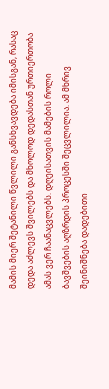მამის მიერ შეტანილი წვლილი განსხვავდება იმისგან, რასაც დედა აძლევს შვილებს და მხოლოდ დედასთან ურთიერთობა ამას ვერ ჩაანაცვლებს. დღეისათვის მამების როლი ბავშვების აღზრდის პროცესში შეცვლილია. ამ მხრივ შეინიშნება დადებითი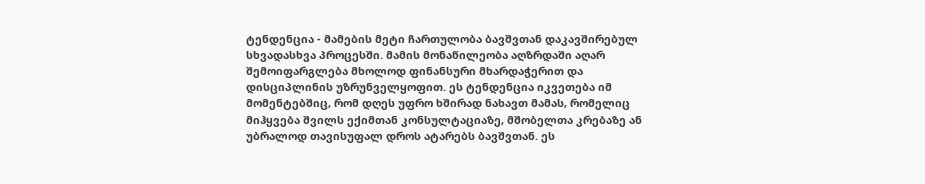ტენდენცია - მამების მეტი ჩართულობა ბავშვთან დაკავშირებულ სხვადასხვა პროცესში. მამის მონაწილეობა აღზრდაში აღარ შემოიფარგლება მხოლოდ ფინანსური მხარდაჭერით და დისციპლინის უზრუნველყოფით. ეს ტენდენცია იკვეთება იმ მომენტებშიც, რომ დღეს უფრო ხშირად ნახავთ მამას, რომელიც მიჰყვება შვილს ექიმთან კონსულტაციაზე, მშობელთა კრებაზე ან უბრალოდ თავისუფალ დროს ატარებს ბავშვთან. ეს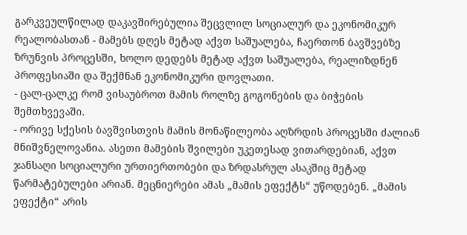გარკვეულწილად დაკავშირებულია შეცვლილ სოციალურ და ეკონომიკურ რეალობასთან - მამებს დღეს მეტად აქვთ საშუალება, ჩაერთონ ბავშვებზე ზრუნვის პროცესში, ხოლო დედებს მეტად აქვთ საშუალება, რეალიზდნენ პროფესიაში და შექმნან ეკონომიკური დოვლათი.
- ცალ-ცალკე რომ ვისაუბროთ მამის როლზე გოგონების და ბიჭების შემთხვევაში.
- ორივე სქესის ბავშვისთვის მამის მონაწილეობა აღზრდის პროცესში ძალიან მნიშვნელოვანია. ასეთი მამების შვილები უკეთესად ვითარდებიან, აქვთ ჯანსაღი სოციალური ურთიერთობები და ზრდასრულ ასაკშიც მეტად წარმატებულები არიან. მეცნიერები ამას „მამის ეფექტს“ უწოდებენ. „მამის ეფექტი“ არის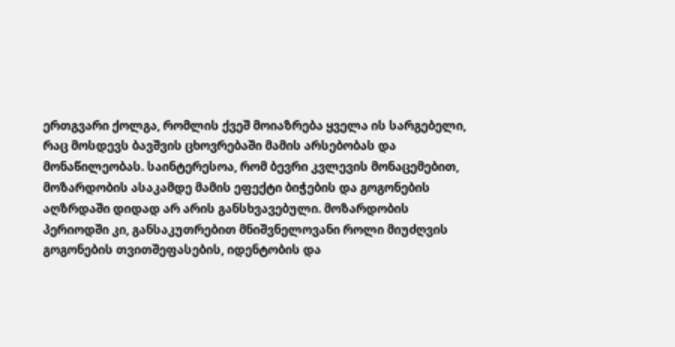ერთგვარი ქოლგა, რომლის ქვეშ მოიაზრება ყველა ის სარგებელი, რაც მოსდევს ბავშვის ცხოვრებაში მამის არსებობას და მონაწილეობას. საინტერესოა, რომ ბევრი კვლევის მონაცემებით, მოზარდობის ასაკამდე მამის ეფექტი ბიჭების და გოგონების აღზრდაში დიდად არ არის განსხვავებული. მოზარდობის პერიოდში კი, განსაკუთრებით მნიშვნელოვანი როლი მიუძღვის გოგონების თვითშეფასების, იდენტობის და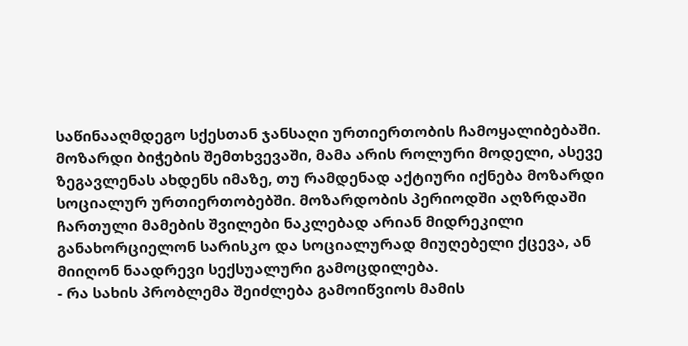საწინააღმდეგო სქესთან ჯანსაღი ურთიერთობის ჩამოყალიბებაში. მოზარდი ბიჭების შემთხვევაში, მამა არის როლური მოდელი, ასევე ზეგავლენას ახდენს იმაზე, თუ რამდენად აქტიური იქნება მოზარდი სოციალურ ურთიერთობებში. მოზარდობის პერიოდში აღზრდაში ჩართული მამების შვილები ნაკლებად არიან მიდრეკილი განახორციელონ სარისკო და სოციალურად მიუღებელი ქცევა, ან მიიღონ ნაადრევი სექსუალური გამოცდილება.
- რა სახის პრობლემა შეიძლება გამოიწვიოს მამის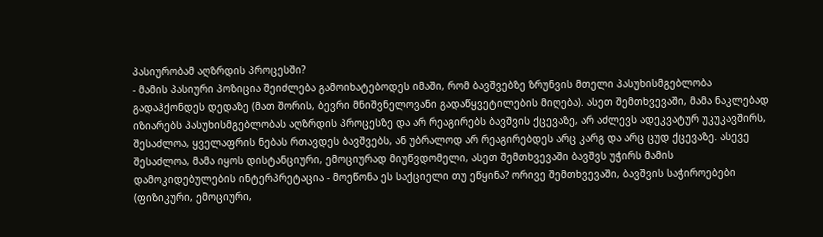პასიურობამ აღზრდის პროცესში?
- მამის პასიური პოზიცია შეიძლება გამოიხატებოდეს იმაში, რომ ბავშვებზე ზრუნვის მთელი პასუხისმგებლობა გადაჰქონდეს დედაზე (მათ შორის, ბევრი მნიშვნელოვანი გადაწყვეტილების მიღება). ასეთ შემთხვევაში, მამა ნაკლებად იზიარებს პასუხისმგებლობას აღზრდის პროცესზე და არ რეაგირებს ბავშვის ქცევაზე, არ აძლევს ადეკვატურ უკუკავშირს, შესაძლოა, ყველაფრის ნებას რთავდეს ბავშვებს, ან უბრალოდ არ რეაგირებდეს არც კარგ და არც ცუდ ქცევაზე. ასევე შესაძლოა, მამა იყოს დისტანციური, ემოციურად მიუწვდომელი, ასეთ შემთხვევაში ბავშვს უჭირს მამის დამოკიდებულების ინტერპრეტაცია - მოეწონა ეს საქციელი თუ ეწყინა? ორივე შემთხვევაში, ბავშვის საჭიროებები (ფიზიკური, ემოციური,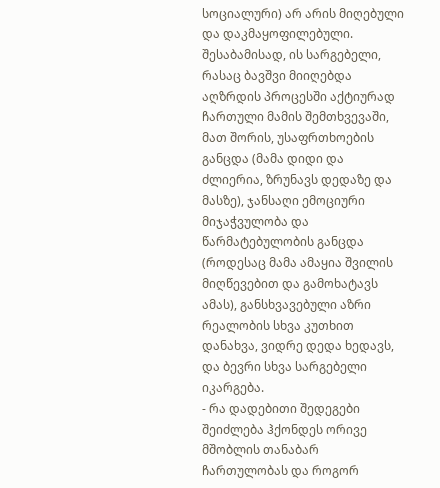სოციალური) არ არის მიღებული და დაკმაყოფილებული. შესაბამისად, ის სარგებელი, რასაც ბავშვი მიიღებდა აღზრდის პროცესში აქტიურად ჩართული მამის შემთხვევაში, მათ შორის, უსაფრთხოების განცდა (მამა დიდი და ძლიერია, ზრუნავს დედაზე და მასზე), ჯანსაღი ემოციური მიჯაჭვულობა და წარმატებულობის განცდა (როდესაც მამა ამაყია შვილის მიღწევებით და გამოხატავს ამას), განსხვავებული აზრი რეალობის სხვა კუთხით დანახვა, ვიდრე დედა ხედავს, და ბევრი სხვა სარგებელი იკარგება.
- რა დადებითი შედეგები შეიძლება ჰქონდეს ორივე მშობლის თანაბარ ჩართულობას და როგორ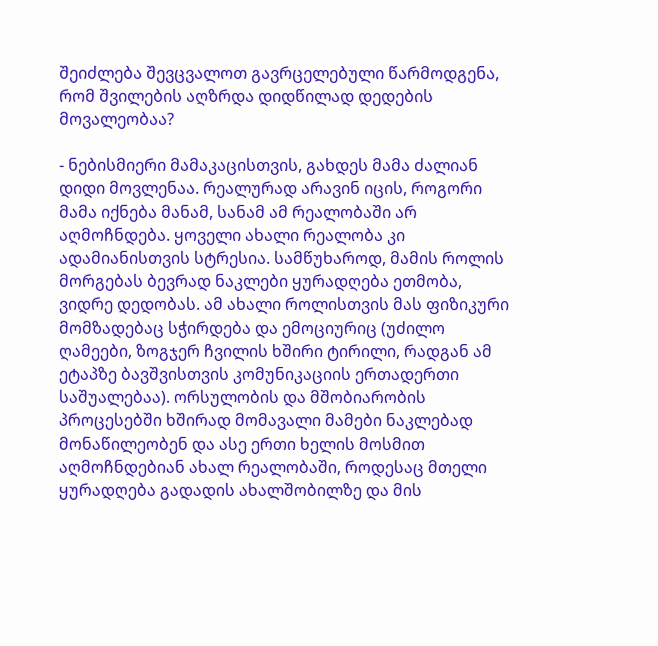შეიძლება შევცვალოთ გავრცელებული წარმოდგენა, რომ შვილების აღზრდა დიდწილად დედების მოვალეობაა?

- ნებისმიერი მამაკაცისთვის, გახდეს მამა ძალიან დიდი მოვლენაა. რეალურად არავინ იცის, როგორი მამა იქნება მანამ, სანამ ამ რეალობაში არ აღმოჩნდება. ყოველი ახალი რეალობა კი ადამიანისთვის სტრესია. სამწუხაროდ, მამის როლის მორგებას ბევრად ნაკლები ყურადღება ეთმობა, ვიდრე დედობას. ამ ახალი როლისთვის მას ფიზიკური მომზადებაც სჭირდება და ემოციურიც (უძილო ღამეები, ზოგჯერ ჩვილის ხშირი ტირილი, რადგან ამ ეტაპზე ბავშვისთვის კომუნიკაციის ერთადერთი საშუალებაა). ორსულობის და მშობიარობის პროცესებში ხშირად მომავალი მამები ნაკლებად მონაწილეობენ და ასე ერთი ხელის მოსმით აღმოჩნდებიან ახალ რეალობაში, როდესაც მთელი ყურადღება გადადის ახალშობილზე და მის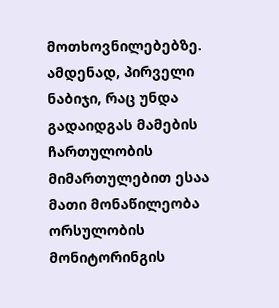მოთხოვნილებებზე. ამდენად, პირველი ნაბიჯი, რაც უნდა გადაიდგას მამების ჩართულობის მიმართულებით ესაა მათი მონაწილეობა ორსულობის მონიტორინგის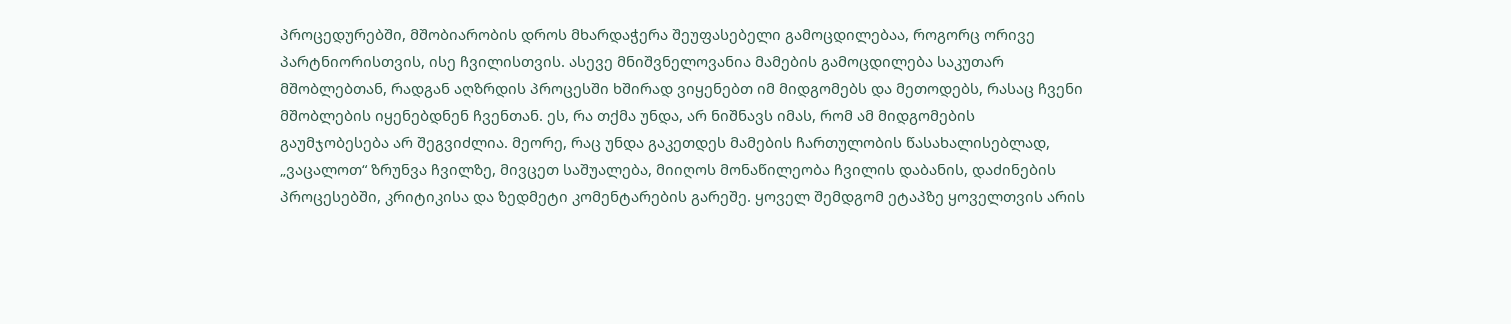პროცედურებში, მშობიარობის დროს მხარდაჭერა შეუფასებელი გამოცდილებაა, როგორც ორივე პარტნიორისთვის, ისე ჩვილისთვის. ასევე მნიშვნელოვანია მამების გამოცდილება საკუთარ მშობლებთან, რადგან აღზრდის პროცესში ხშირად ვიყენებთ იმ მიდგომებს და მეთოდებს, რასაც ჩვენი მშობლების იყენებდნენ ჩვენთან. ეს, რა თქმა უნდა, არ ნიშნავს იმას, რომ ამ მიდგომების გაუმჯობესება არ შეგვიძლია. მეორე, რაც უნდა გაკეთდეს მამების ჩართულობის წასახალისებლად, „ვაცალოთ“ ზრუნვა ჩვილზე, მივცეთ საშუალება, მიიღოს მონაწილეობა ჩვილის დაბანის, დაძინების პროცესებში, კრიტიკისა და ზედმეტი კომენტარების გარეშე. ყოველ შემდგომ ეტაპზე ყოველთვის არის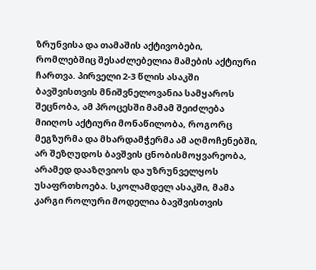ზრუნვისა და თამაშის აქტივობები, რომლებშიც შესაძლებელია მამების აქტიური ჩართვა. პირველი 2-3 წლის ასაკში ბავშვისთვის მნიშვნელოვანია სამყაროს შეცნობა, ამ პროცესში მამამ შეიძლება მიიღოს აქტიური მონაწილობა, როგორც მეგზურმა და მხარდამჭერმა ამ აღმოჩენებში, არ შეზღუდოს ბავშვის ცნობისმოყვარეობა, არამედ დააზღვიოს და უზრუნველყოს უსაფრთხოება. სკოლამდელ ასაკში, მამა კარგი როლური მოდელია ბავშვისთვის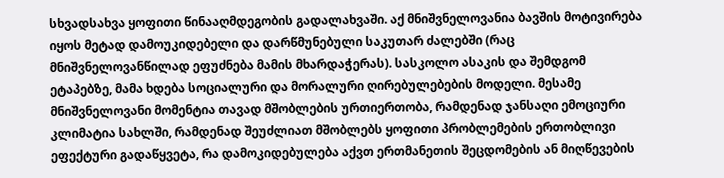სხვადსახვა ყოფითი წინააღმდეგობის გადალახვაში. აქ მნიშვნელოვანია ბავშის მოტივირება იყოს მეტად დამოუკიდებელი და დარწმუნებული საკუთარ ძალებში (რაც მნიშვნელოვანწილად ეფუძნება მამის მხარდაჭერას). სასკოლო ასაკის და შემდგომ ეტაპებზე, მამა ხდება სოციალური და მორალური ღირებულებების მოდელი. მესამე მნიშვნელოვანი მომენტია თავად მშობლების ურთიერთობა, რამდენად ჯანსაღი ემოციური კლიმატია სახლში, რამდენად შეუძლიათ მშობლებს ყოფითი პრობლემების ერთობლივი ეფექტური გადაწყვეტა, რა დამოკიდებულება აქვთ ერთმანეთის შეცდომების ან მიღწევების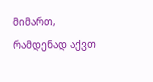მიმართ, რამდენად აქვთ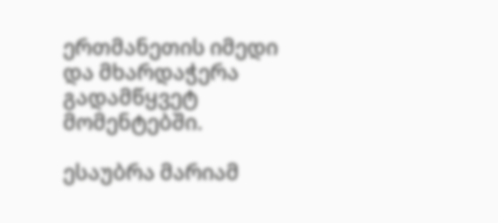ერთმანეთის იმედი და მხარდაჭერა გადამწყვეტ მომენტებში.

ესაუბრა მარიამ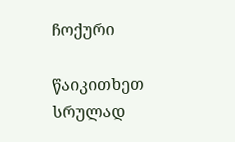ჩოქური

წაიკითხეთ სრულად